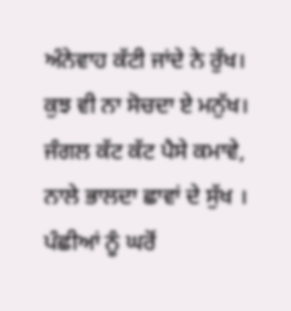ਅੰਨੇਵਾਹ ਕੱਟੀ ਜਾਂਦੇ ਨੇ ਰੁੱਖ।
ਕੁਝ ਵੀ ਨਾ ਸੋਚਦਾ ਏ ਮਨੁੱਖ।
ਜੰਗਲ ਕੱਟ ਕੱਟ ਪੈਸੇ ਕਮਾਵੇ,
ਨਾਲੇ ਭਾਲਦਾ ਛਾਵਾਂ ਦੇ ਸੁੱਖ ।
ਪੰਛੀਆਂ ਨੂੰ ਘਰੋਂ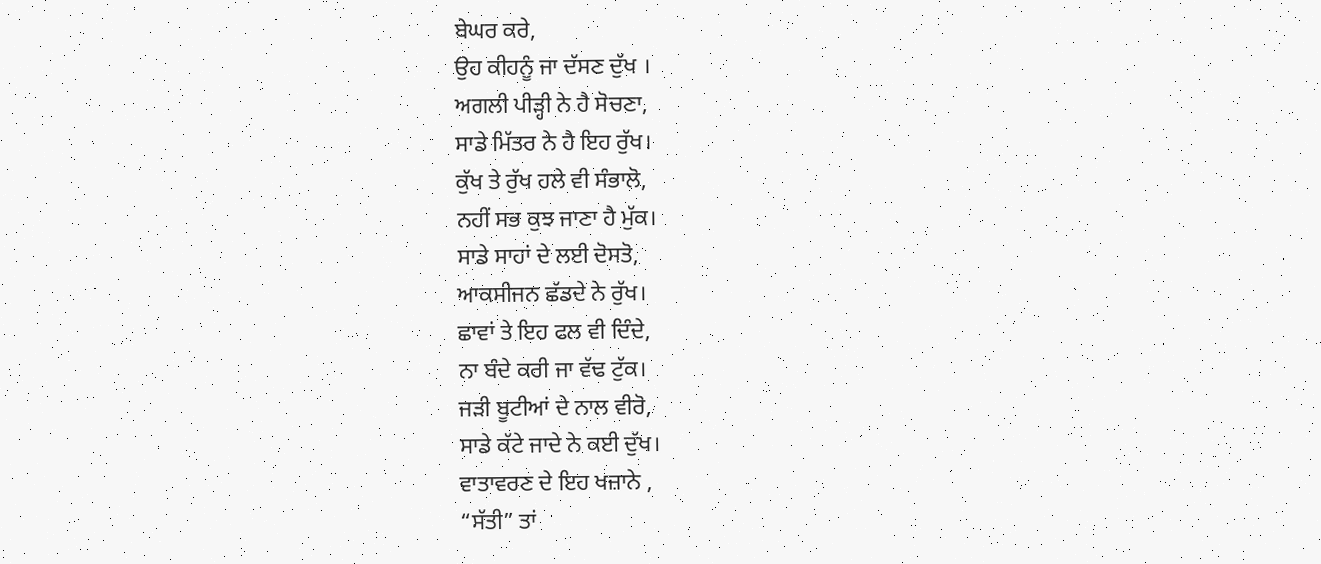ਬੇਘਰ ਕਰੇ,
ਉਹ ਕੀਹਨੂੰ ਜਾ ਦੱਸਣ ਦੁੱਖ ।
ਅਗਲੀ ਪੀੜ੍ਹੀ ਨੇ ਹੈ ਸੋਚਣਾ,
ਸਾਡੇ ਮਿੱਤਰ ਨੇ ਹੈ ਇਹ ਰੁੱਖ।
ਕੁੱਖ ਤੇ ਰੁੱਖ ਹਲੇ ਵੀ ਸੰਭਾਲੋ,
ਨਹੀਂ ਸਭ ਕੁਝ ਜਾਣਾ ਹੈ ਮੁੱਕ।
ਸਾਡੇ ਸਾਹਾਂ ਦੇ ਲਈ ਦੋਸਤੋ,
ਆਕਸੀਜਨ ਛੱਡਦੇ ਨੇ ਰੁੱਖ।
ਛਾਵਾਂ ਤੇ ਇਹ ਫਲ ਵੀ ਦਿੰਦੇ,
ਨਾ ਬੰਦੇ ਕਰੀ ਜਾ ਵੱਢ ਟੁੱਕ।
ਜੜੀ ਬੂਟੀਆਂ ਦੇ ਨਾਲ ਵੀਰੋ,
ਸਾਡੇ ਕੱਟੇ ਜਾਦੇ ਨੇ ਕਈ ਦੁੱਖ।
ਵਾਤਾਵਰਣ ਦੇ ਇਹ ਖਜ਼ਾਨੇ ,
“ਸੱਤੀ” ਤਾਂ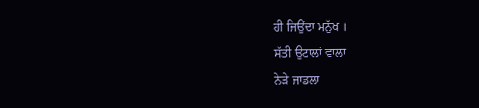ਹੀ ਜਿਉਂਦਾ ਮਨੁੱਖ ।
ਸੱਤੀ ਉਟਾਲਾਂ ਵਾਲਾ
ਨੇੜੇ ਜਾਡਲਾ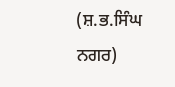(ਸ਼.ਭ.ਸਿੰਘ ਨਗਰ)